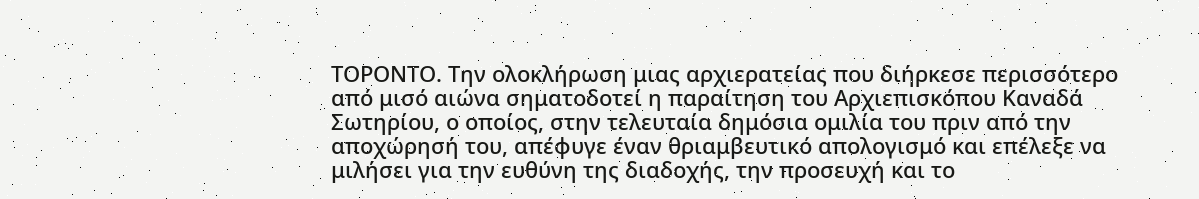ΤΟΡΟΝΤΟ. Την ολοκλήρωση μιας αρχιερατείας που διήρκεσε περισσότερο από μισό αιώνα σηματοδοτεί η παραίτηση του Αρχιεπισκόπου Καναδά Σωτηρίου, ο οποίος, στην τελευταία δημόσια ομιλία του πριν από την αποχώρησή του, απέφυγε έναν θριαμβευτικό απολογισμό και επέλεξε να μιλήσει για την ευθύνη της διαδοχής, την προσευχή και το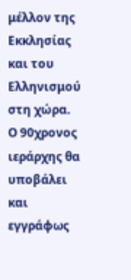μέλλον της Εκκλησίας και του Ελληνισμού στη χώρα.
Ο 90χρονος ιεράρχης θα υποβάλει και εγγράφως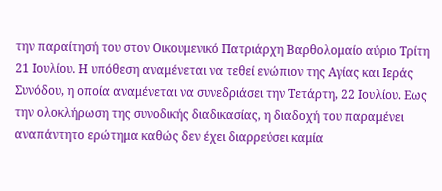την παραίτησή του στον Οικουμενικό Πατριάρχη Βαρθολομαίο αύριο Τρίτη 21 Ιουλίου. Η υπόθεση αναμένεται να τεθεί ενώπιον της Αγίας και Ιεράς Συνόδου, η οποία αναμένεται να συνεδριάσει την Τετάρτη, 22 Ιουλίου. Εως την ολοκλήρωση της συνοδικής διαδικασίας, η διαδοχή του παραμένει αναπάντητο ερώτημα καθώς δεν έχει διαρρεύσει καμία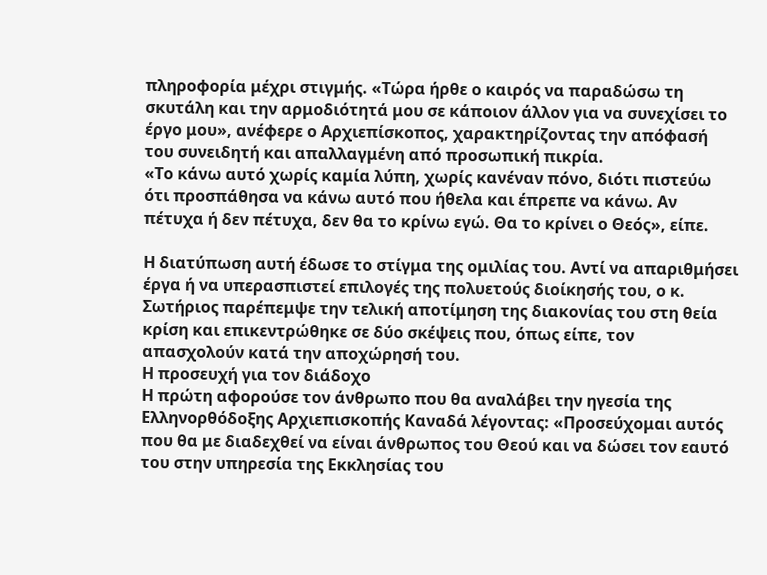πληροφορία μέχρι στιγμής. «Τώρα ήρθε ο καιρός να παραδώσω τη σκυτάλη και την αρμοδιότητά μου σε κάποιον άλλον για να συνεχίσει το έργο μου», ανέφερε ο Αρχιεπίσκοπος, χαρακτηρίζοντας την απόφασή του συνειδητή και απαλλαγμένη από προσωπική πικρία.
«Το κάνω αυτό χωρίς καμία λύπη, χωρίς κανέναν πόνο, διότι πιστεύω ότι προσπάθησα να κάνω αυτό που ήθελα και έπρεπε να κάνω. Αν πέτυχα ή δεν πέτυχα, δεν θα το κρίνω εγώ. Θα το κρίνει ο Θεός», είπε.

Η διατύπωση αυτή έδωσε το στίγμα της ομιλίας του. Αντί να απαριθμήσει έργα ή να υπερασπιστεί επιλογές της πολυετούς διοίκησής του, ο κ. Σωτήριος παρέπεμψε την τελική αποτίμηση της διακονίας του στη θεία κρίση και επικεντρώθηκε σε δύο σκέψεις που, όπως είπε, τον απασχολούν κατά την αποχώρησή του.
Η προσευχή για τον διάδοχο
Η πρώτη αφορούσε τον άνθρωπο που θα αναλάβει την ηγεσία της Ελληνορθόδοξης Αρχιεπισκοπής Καναδά λέγοντας: «Προσεύχομαι αυτός που θα με διαδεχθεί να είναι άνθρωπος του Θεού και να δώσει τον εαυτό του στην υπηρεσία της Εκκλησίας του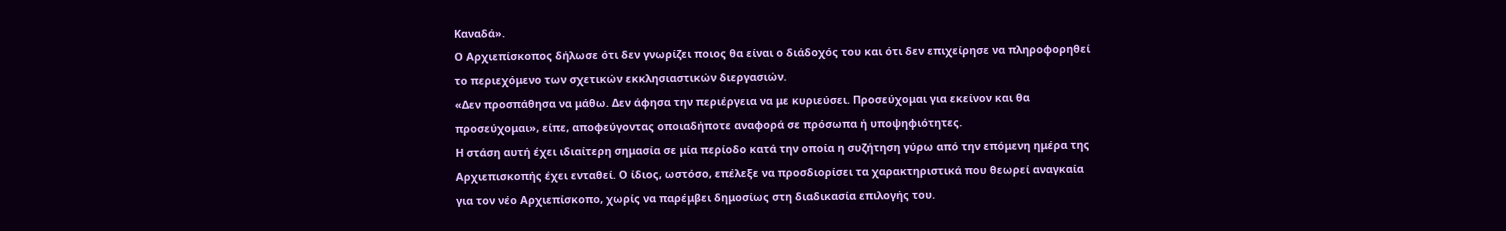Καναδά».
Ο Αρχιεπίσκοπος δήλωσε ότι δεν γνωρίζει ποιος θα είναι ο διάδοχός του και ότι δεν επιχείρησε να πληροφορηθεί το περιεχόμενο των σχετικών εκκλησιαστικών διεργασιών.
«Δεν προσπάθησα να μάθω. Δεν άφησα την περιέργεια να με κυριεύσει. Προσεύχομαι για εκείνον και θα προσεύχομαι», είπε, αποφεύγοντας οποιαδήποτε αναφορά σε πρόσωπα ή υποψηφιότητες.
Η στάση αυτή έχει ιδιαίτερη σημασία σε μία περίοδο κατά την οποία η συζήτηση γύρω από την επόμενη ημέρα της Αρχιεπισκοπής έχει ενταθεί. Ο ίδιος, ωστόσο, επέλεξε να προσδιορίσει τα χαρακτηριστικά που θεωρεί αναγκαία για τον νέο Αρχιεπίσκοπο, χωρίς να παρέμβει δημοσίως στη διαδικασία επιλογής του.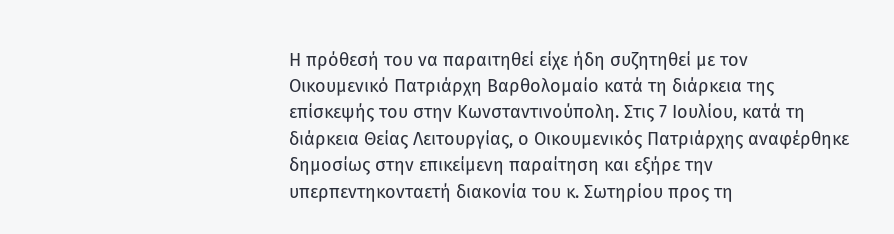Η πρόθεσή του να παραιτηθεί είχε ήδη συζητηθεί με τον Οικουμενικό Πατριάρχη Βαρθολομαίο κατά τη διάρκεια της επίσκεψής του στην Κωνσταντινούπολη. Στις 7 Ιουλίου, κατά τη διάρκεια Θείας Λειτουργίας, ο Οικουμενικός Πατριάρχης αναφέρθηκε δημοσίως στην επικείμενη παραίτηση και εξήρε την υπερπεντηκονταετή διακονία του κ. Σωτηρίου προς τη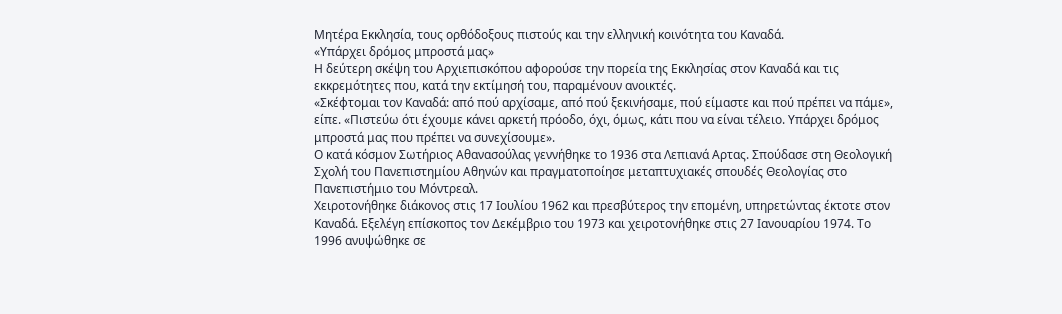Μητέρα Εκκλησία, τους ορθόδοξους πιστούς και την ελληνική κοινότητα του Καναδά.
«Υπάρχει δρόμος μπροστά μας»
Η δεύτερη σκέψη του Αρχιεπισκόπου αφορούσε την πορεία της Εκκλησίας στον Καναδά και τις εκκρεμότητες που, κατά την εκτίμησή του, παραμένουν ανοικτές.
«Σκέφτομαι τον Καναδά: από πού αρχίσαμε, από πού ξεκινήσαμε, πού είμαστε και πού πρέπει να πάμε», είπε. «Πιστεύω ότι έχουμε κάνει αρκετή πρόοδο, όχι, όμως, κάτι που να είναι τέλειο. Υπάρχει δρόμος μπροστά μας που πρέπει να συνεχίσουμε».
Ο κατά κόσμον Σωτήριος Αθανασούλας γεννήθηκε το 1936 στα Λεπιανά Αρτας. Σπούδασε στη Θεολογική Σχολή του Πανεπιστημίου Αθηνών και πραγματοποίησε μεταπτυχιακές σπουδές Θεολογίας στο Πανεπιστήμιο του Μόντρεαλ.
Χειροτονήθηκε διάκονος στις 17 Ιουλίου 1962 και πρεσβύτερος την επομένη, υπηρετώντας έκτοτε στον Καναδά. Εξελέγη επίσκοπος τον Δεκέμβριο του 1973 και χειροτονήθηκε στις 27 Ιανουαρίου 1974. Το 1996 ανυψώθηκε σε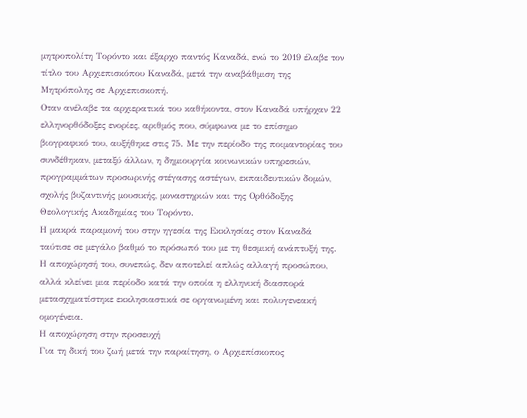μητροπολίτη Τορόντο και έξαρχο παντός Καναδά, ενώ το 2019 έλαβε τον τίτλο του Αρχιεπισκόπου Καναδά, μετά την αναβάθμιση της Μητρόπολης σε Αρχιεπισκοπή.
Οταν ανέλαβε τα αρχιερατικά του καθήκοντα, στον Καναδά υπήρχαν 22 ελληνορθόδοξες ενορίες, αριθμός που, σύμφωνα με το επίσημο βιογραφικό του, αυξήθηκε στις 75. Με την περίοδο της ποιμαντορίας του συνδέθηκαν, μεταξύ άλλων, η δημιουργία κοινωνικών υπηρεσιών, προγραμμάτων προσωρινής στέγασης αστέγων, εκπαιδευτικών δομών, σχολής βυζαντινής μουσικής, μοναστηριών και της Ορθόδοξης Θεολογικής Ακαδημίας του Τορόντο.
Η μακρά παραμονή του στην ηγεσία της Εκκλησίας στον Καναδά ταύτισε σε μεγάλο βαθμό το πρόσωπό του με τη θεσμική ανάπτυξή της. Η αποχώρησή του, συνεπώς, δεν αποτελεί απλώς αλλαγή προσώπου, αλλά κλείνει μια περίοδο κατά την οποία η ελληνική διασπορά μετασχηματίστηκε εκκλησιαστικά σε οργανωμένη και πολυγενεακή ομογένεια.
Η αποχώρηση στην προσευχή
Για τη δική του ζωή μετά την παραίτηση, ο Αρχιεπίσκοπος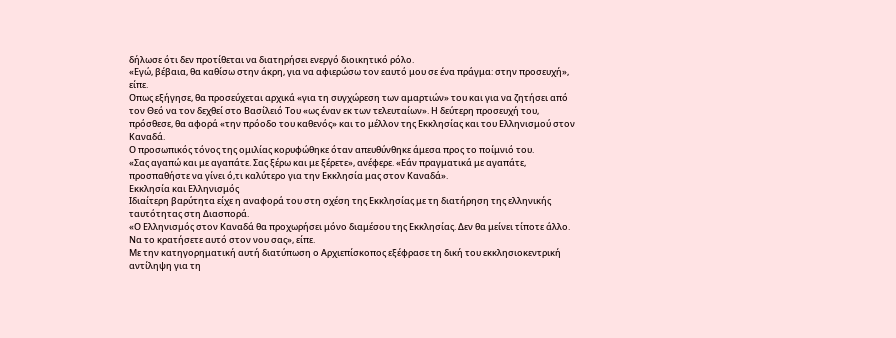δήλωσε ότι δεν προτίθεται να διατηρήσει ενεργό διοικητικό ρόλο.
«Εγώ, βέβαια, θα καθίσω στην άκρη, για να αφιερώσω τον εαυτό μου σε ένα πράγμα: στην προσευχή», είπε.
Οπως εξήγησε, θα προσεύχεται αρχικά «για τη συγχώρεση των αμαρτιών» του και για να ζητήσει από τον Θεό να τον δεχθεί στο Βασίλειό Του «ως έναν εκ των τελευταίων». Η δεύτερη προσευχή του, πρόσθεσε, θα αφορά «την πρόοδο του καθενός» και το μέλλον της Εκκλησίας και του Ελληνισμού στον Καναδά.
Ο προσωπικός τόνος της ομιλίας κορυφώθηκε όταν απευθύνθηκε άμεσα προς το ποίμνιό του.
«Σας αγαπώ και με αγαπάτε. Σας ξέρω και με ξέρετε», ανέφερε. «Εάν πραγματικά με αγαπάτε, προσπαθήστε να γίνει ό,τι καλύτερο για την Εκκλησία μας στον Καναδά».
Εκκλησία και Ελληνισμός
Ιδιαίτερη βαρύτητα είχε η αναφορά του στη σχέση της Εκκλησίας με τη διατήρηση της ελληνικής ταυτότητας στη Διασπορά.
«Ο Ελληνισμός στον Καναδά θα προχωρήσει μόνο διαμέσου της Εκκλησίας. Δεν θα μείνει τίποτε άλλο. Να το κρατήσετε αυτό στον νου σας», είπε.
Με την κατηγορηματική αυτή διατύπωση ο Αρχιεπίσκοπος εξέφρασε τη δική του εκκλησιοκεντρική αντίληψη για τη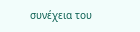συνέχεια του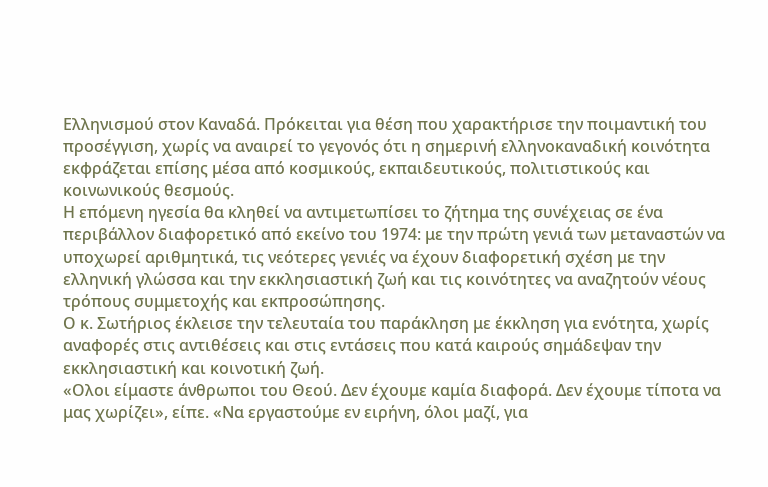Ελληνισμού στον Καναδά. Πρόκειται για θέση που χαρακτήρισε την ποιμαντική του προσέγγιση, χωρίς να αναιρεί το γεγονός ότι η σημερινή ελληνοκαναδική κοινότητα εκφράζεται επίσης μέσα από κοσμικούς, εκπαιδευτικούς, πολιτιστικούς και κοινωνικούς θεσμούς.
Η επόμενη ηγεσία θα κληθεί να αντιμετωπίσει το ζήτημα της συνέχειας σε ένα περιβάλλον διαφορετικό από εκείνο του 1974: με την πρώτη γενιά των μεταναστών να υποχωρεί αριθμητικά, τις νεότερες γενιές να έχουν διαφορετική σχέση με την ελληνική γλώσσα και την εκκλησιαστική ζωή και τις κοινότητες να αναζητούν νέους τρόπους συμμετοχής και εκπροσώπησης.
Ο κ. Σωτήριος έκλεισε την τελευταία του παράκληση με έκκληση για ενότητα, χωρίς αναφορές στις αντιθέσεις και στις εντάσεις που κατά καιρούς σημάδεψαν την εκκλησιαστική και κοινοτική ζωή.
«Ολοι είμαστε άνθρωποι του Θεού. Δεν έχουμε καμία διαφορά. Δεν έχουμε τίποτα να μας χωρίζει», είπε. «Να εργαστούμε εν ειρήνη, όλοι μαζί, για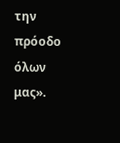την πρόοδο όλων μας».